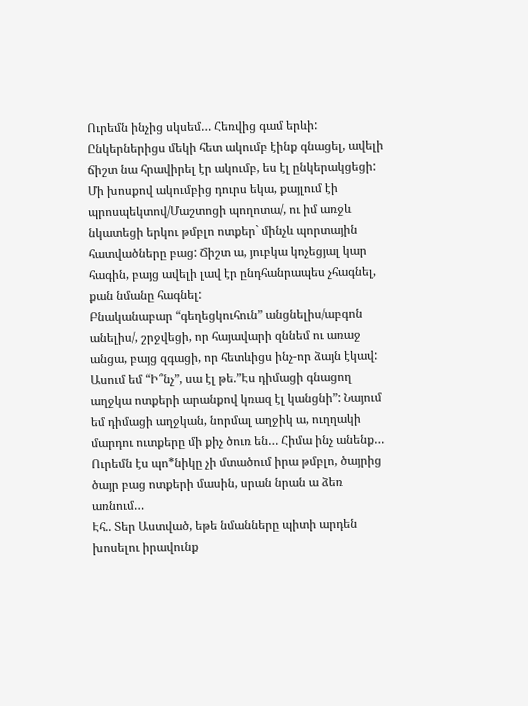Ուրեմն ինչից սկսեմ… Հեռվից գամ երևի:
Ընկերներիցս մեկի հետ ակումբ էինք գնացել, ավելի ճիշտ նա հրավիրել էր ակումբ, ես էլ ընկերակցեցի: Մի խոսքով ակումբից դուրս եկա, քայլում էի պրոսպեկտով/Մաշտոցի պողոտա/, ու իմ առջև նկատեցի երկու թմբլո ոտքեր` մինչև պորտային հատվածները բաց: Ճիշտ ա, յուբկա կոչեցյալ կար հագին, բայց ավելի լավ էր ընդհանրապես չհագնել, քան նմանը հագնել:
Բնականաբար “գեղեցկուհուն” անցնելիս/աբգոն անելիս/, շրջվեցի, որ հայավարի զննեմ ու առաջ անցա, բայց զգացի, որ հետևիցս ինչ-որ ձայն էկավ:
Ասում եմ “Ի՞նչ”, սա էլ թե.”Էս դիմացի գնացող աղջկա ոտքերի արանքով կռազ էլ կանցնի”: Նայում եմ դիմացի աղջկան, նորմալ աղջիկ ա, ուղղակի մարդու ուտքերը մի քիչ ծուռ են… Հիմա ինչ անենք…
Ուրեմն էս պո*նիկը չի մտածում իրա թմբլո, ծայրից ծայր բաց ոտքերի մասին, սրան նրան ա ձեռ առնում…
Էհ.. Տեր Աստված, եթե նմանները պիտի արդեն խոսելու իրավունք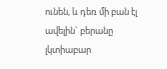ունեն, և դեռ մի բան էլ ավելին` բերանը լկտիաբար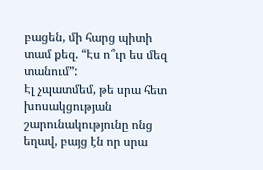բացեն, մի հարց պիտի տամ քեզ. “Էս ո՞ւր ես մեզ տանում”:
Էլ չպատմեմ, թե սրա հետ խոսակցության շարունակությունը ոնց եղավ, բայց էն որ սրա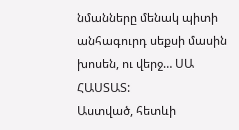նմանները մենակ պիտի անհագուրդ սեքսի մասին խոսեն, ու վերջ… ՍԱ ՀԱՍՏԱՏ:
Աստված, հետևի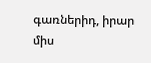գառներիդ, իրար միս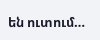են ուտում…